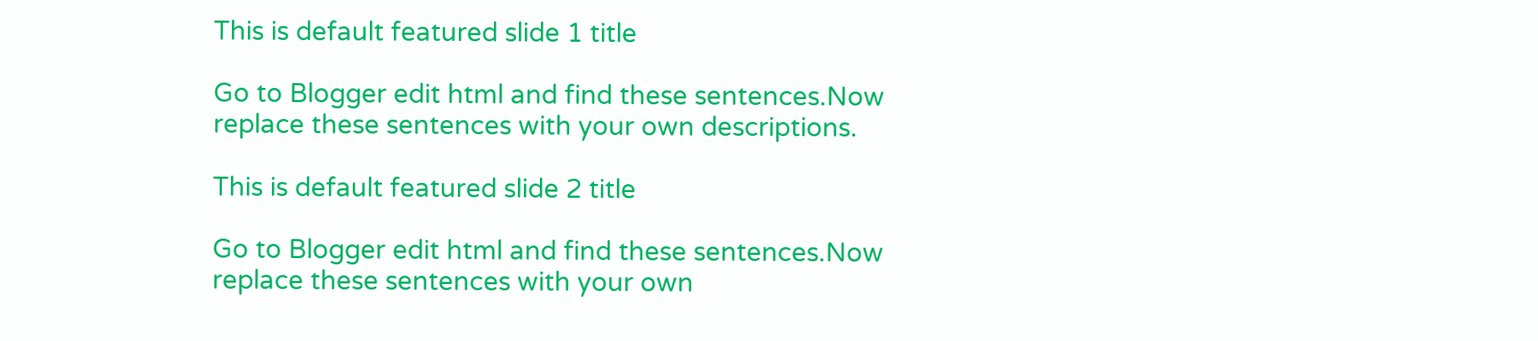This is default featured slide 1 title

Go to Blogger edit html and find these sentences.Now replace these sentences with your own descriptions.

This is default featured slide 2 title

Go to Blogger edit html and find these sentences.Now replace these sentences with your own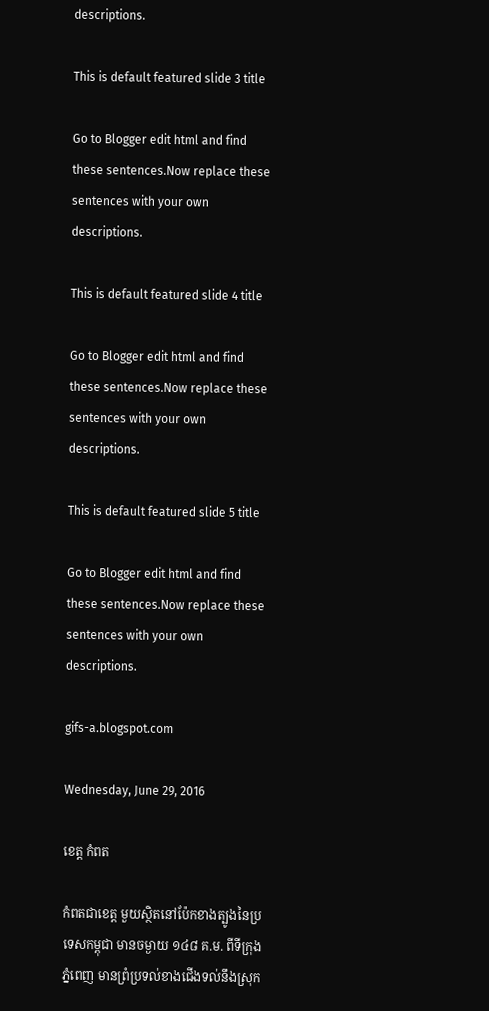descriptions.

This is default featured slide 3 title

Go to Blogger edit html and find these sentences.Now replace these sentences with your own descriptions.

This is default featured slide 4 title

Go to Blogger edit html and find these sentences.Now replace these sentences with your own descriptions.

This is default featured slide 5 title

Go to Blogger edit html and find these sentences.Now replace these sentences with your own descriptions.

gifs-a.blogspot.com

Wednesday, June 29, 2016

ខេត្ត កំពត

កំពតជាខេត្ត មួយស្ថិតនៅប៉ែកខាងត្បូងនៃប្រទេសកម្ពុជា មានចម្ងាយ ១៤៨ គ.ម. ពីទីក្រុងភ្នំពេញ មានព្រំប្រទល់ខាងជើងទល់នឹងស្រុក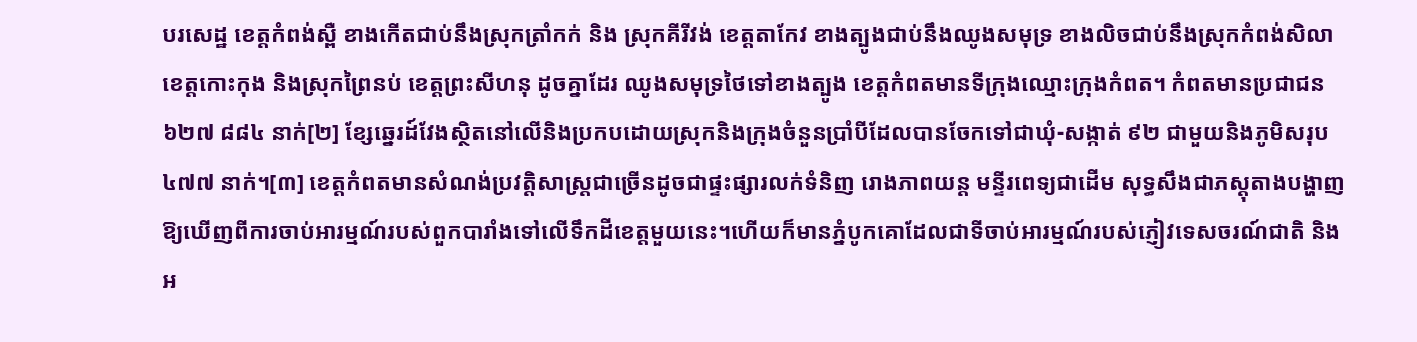បរសេដ្ឋ ខេត្តកំពង់ស្ពឺ ខាងកើតជាប់នឹងស្រុកត្រាំកក់ និង ស្រុកគីរីវង់ ខេត្តតាកែវ ខាងត្បូងជាប់នឹងឈូងសមុទ្រ ខាងលិចជាប់នឹងស្រុកកំពង់សិលា ខេត្តកោះកុង និងស្រុកព្រៃនប់ ខេត្តព្រះសីហនុ ដូចគ្នាដែរ ឈូងសមុទ្រថៃទៅខាងត្បូង ខេត្តកំពតមានទីក្រុងឈ្មោះក្រុងកំពត។ កំពតមានប្រជាជន ៦២៧ ៨៨៤ នាក់[២] ខ្សែឆ្នេរដ៍វែងស្ថិតនៅលើនិងប្រកបដោយស្រុកនិងក្រុងចំនួនប្រាំបីដែលបានចែកទៅជាឃុំ-សង្កាត់ ៩២ ជាមួយនិងភូមិសរុប ៤៧៧ នាក់។[៣] ខេត្តកំពតមានសំណង់ប្រវត្តិសាស្រ្តជាច្រើនដូចជាផ្ទះផ្សារលក់ទំនិញ រោងភាពយន្ត មន្ទីរពេទ្យជាដើម សុទ្ធសឹងជាភស្ដុតាងបង្ហាញឱ្យឃើញពីការចាប់អារម្មណ៍របស់ពួកបារាំងទៅលើទឹកដីខេត្តមួយនេះ។ហើយក៏មានភ្នំបូកគោដែលជាទីចាប់អារម្មណ៍របស់ភ្ញៀវទេសចរណ៍ជាតិ និងអ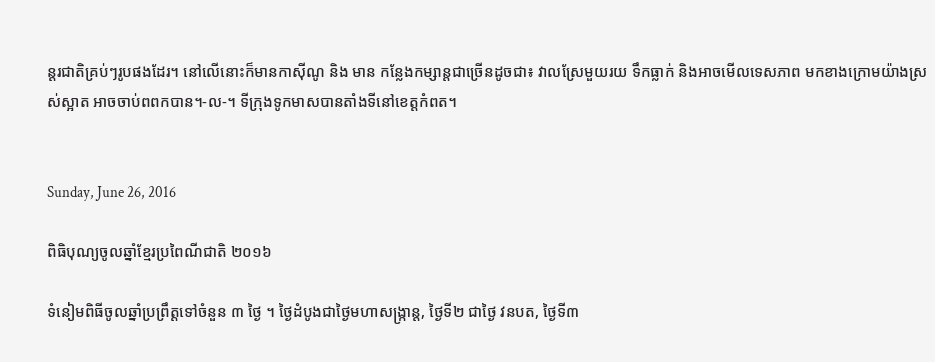ន្តរជាតិគ្រប់ៗរូបផងដែរ។ នៅលើនោះក៏មានកាស៊ីណូ និង មាន កន្លែងកម្សាន្តជាច្រើនដូចជា៖ វាលស្រែមួយរយ ទឹកធ្លាក់ និងអាចមើលទេសភាព មកខាងក្រោមយ៉ាងស្រស់ស្អាត អាចចាប់ពពកបាន។-ល-។ ទីក្រុងទូកមាសបានតាំងទីនៅខេត្តកំពត។


Sunday, June 26, 2016

ពិធិបុណ្យចូលឆ្នាំខ្មែរប្រពៃណីជាតិ ២០១៦

ទំនៀមពិធីចូលឆ្នាំប្រព្រឹត្តទៅចំនួន ៣ ថ្ងៃ ។ ថ្ងៃដំបូងជាថ្ងៃមហាសង្ក្រាន្ត, ថ្ងៃទី២ ជាថ្ងៃ វនបត, ថ្ងៃទី៣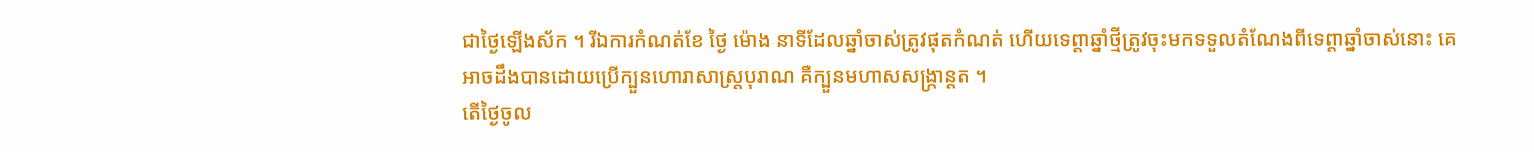ជាថ្ងៃឡើងស័ក ។ រីឯការកំណត់ខែ ថ្ងៃ ម៉ោង នាទីដែលឆ្នាំចាស់ត្រូវផុតកំណត់ ហើយទេព្តាឆ្នាំថ្មីត្រូវចុះមកទទួលតំណែងពីទេព្តាឆ្នាំចាស់នោះ គេអាចដឹងបានដោយប្រើក្បួនហោរាសាស្ត្របុរាណ គឺក្បួនមហាសសង្ក្រាន្តត ។
តើថ្ងៃចូល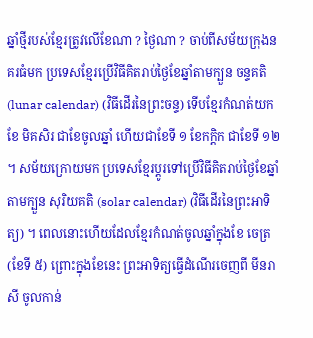ឆ្នាំថ្មីរបស់ខ្មែរត្រូវលើខែណា ? ថ្ងៃណា ? ចាប់ពីសម័យក្រុងនគរធំមក ប្រទេសខ្មែរប្រើវិធីគិតរាប់ថ្ងៃខែឆ្នាំតាមក្បួន ចន្ទគតិ (lunar calendar) (វិធីដើរនៃព្រះចន្ទ) ទើបខ្មែរកំណត់យកខែ មិគសិរ ជាខែចូលឆ្នាំ ហើយជាខែទី ១ ខែកក្តិក ជាខែទី ១២ ។ សម័យក្រោយមក ប្រទេសខ្មែរប្តូរទៅប្រើវិធីគិតរាប់ថ្ងៃខែឆ្នាំតាមក្បួន សុរិយគតិ (solar calendar) (វិធីដើរនៃព្រះអាទិត្យ) ។ ពេលនោះហើយដែលខ្មែរកំណត់ចូលឆ្នាំក្នុងខែ ចេត្រ (ខែទី ៥) ព្រោះក្នុងខែនេះ ព្រះអាទិត្យធ្វើដំណើរចេញពី មីនរាសី ចូលកាន់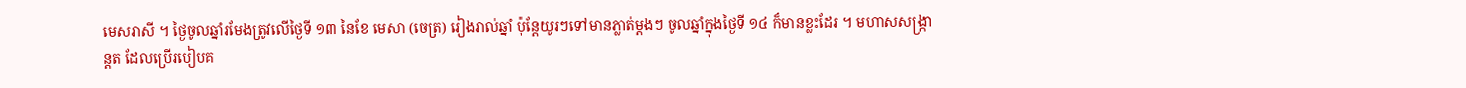មេសរាសី ។ ថ្ងៃចូលឆ្នាំរមែងត្រូវលើថ្ងៃទី ១៣ នៃខែ មេសា (ចេត្រ) រៀងរាល់ឆ្នាំ ប៉ុន្តែយូរៗទៅមានភ្លាត់ម្តងៗ ចូលឆ្នាំក្នុងថ្ងៃទី ១៤ ក៏មានខ្លះដែរ ។ មហាសសង្ក្រាន្តត ដែលប្រើរបៀបគ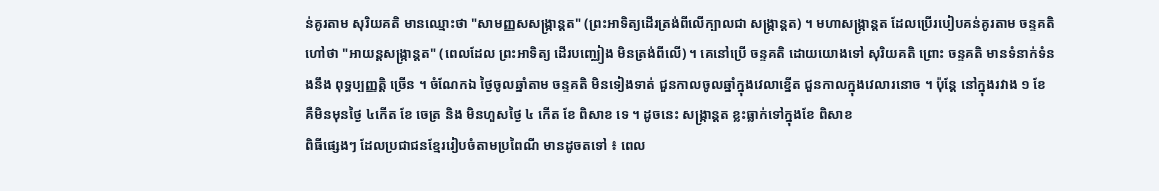ន់គូរតាម សុរិយគតិ មានឈ្មោះថា "សាមញ្ញសសង្ក្រាន្តត" (ព្រះអាទិត្យដើរត្រង់ពីលើក្បាលជា សង្ក្រាន្តត) ។ មហាសង្ក្រាន្តត ដែលប្រើរបៀបគន់គូរតាម ចន្ទគតិ ហៅថា "អាយន្តសង្ក្រាន្តត" (ពេលដែល ព្រះអាទិត្យ ដើរបញ្ឈៀង មិនត្រង់ពីលើ) ។ គេនៅប្រើ ចន្ទគតិ ដោយយោងទៅ សុរិយគតិ ព្រោះ ចន្ទគតិ មានទំនាក់ទំនងនឹង ពុទ្ធប្បញ្ញត្តិ ច្រើន ។ ចំណែកឯ ថ្ងៃចូលឆ្នាំតាម ចន្ទគតិ មិនទៀងទាត់ ជួនកាលចូលឆ្នាំក្នុងវេលាខ្នើត ជួនកាលក្នុងវេលារនោច ។ ប៉ុន្តែ នៅក្នុងរវាង ១ ខែ គឺមិនមុនថ្ងៃ ៤កើត ខែ ចេត្រ និង មិនហួសថ្ងៃ ៤ កើត ខែ ពិសាខ ទេ ។ ដូចនេះ សង្ក្រាន្តត ខ្លះធ្លាក់ទៅក្នុងខែ ពិសាខ
ពិធីផ្សេងៗ ដែលប្រជាជនខ្មែររៀបចំតាមប្រពៃណី មានដូចតទៅ ៖ ពេល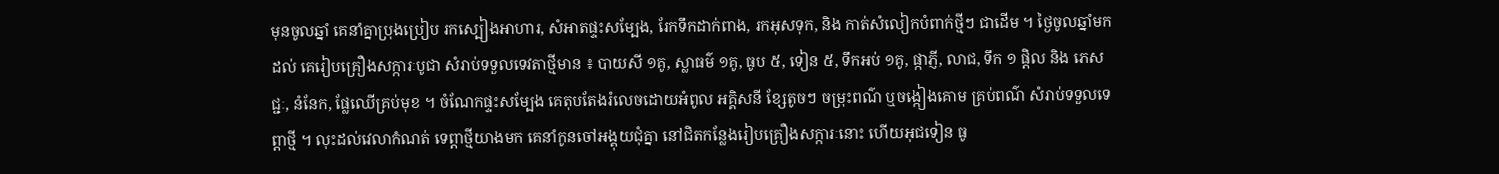មុនចូលឆ្នាំ គេនាំគ្នាប្រុងប្រៀប រកស្បៀងអាហារ, សំអាតផ្ទះសម្បែង, រែកទឹកដាក់ពាង, រកអុសទុក, និង កាត់សំលៀកបំពាក់ថ្មីៗ ជាដើម ។ ថ្ងៃចូលឆ្នាំមកដល់ គេរៀបគ្រឿងសក្ការៈបូជា សំរាប់ទទួលទេវតាថ្មីមាន ៖ បាយសី ១គូ, ស្លាធម៌ ១គូ, ធូប ៥, ទៀន ៥, ទឹកអប់ ១គូ, ផ្កាភ្ញី, លាជ, ទឹក ១ ផ្តិល និង ភេសជ្ជៈ, នំនែក, ផ្លែឈើគ្រប់មុខ ។ ចំណែកផ្ទះសម្បែង គេតុបតែងរំលេចដោយអំពូល អគ្គិសនី ខ្សែតូចៗ ចម្រុះពណ៌ ឬចង្កៀងគោម គ្រប់ពណ៌ សំរាប់ទទួលទេព្តាថ្មី ។ លុះដល់វេលាកំណត់ ទេព្តាថ្មីយាងមក គេនាំកូនចៅអង្គុយជុំគ្នា នៅជិតកន្លែងរៀបគ្រឿងសក្ការៈនោះ ហើយអុជទៀន ធូ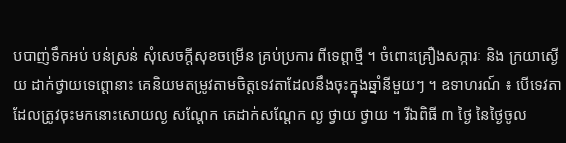បបាញ់ទឹកអប់ បន់ស្រន់ សុំសេចក្តីសុខចម្រើន គ្រប់ប្រការ ពីទេព្តាថ្មី ។ ចំពោះគ្រឿងសក្ការៈ និង ក្រយាស្ងើយ ដាក់ថ្វាយទេព្តោនាះ គេនិយមតម្រូវតាមចិត្តទេវតាដែលនឹងចុះក្នុងឆ្នាំនីមួយៗ ។ ឧទាហរណ៍ ៖ បើទេវតាដែលត្រូវចុះមកនោះសោយល្ង សណ្តែក គេដាក់សណ្តែក ល្ង ថ្វាយ ថ្វាយ ។ រីឯពិធី ៣ ថ្ងៃ នៃថ្ងៃចូល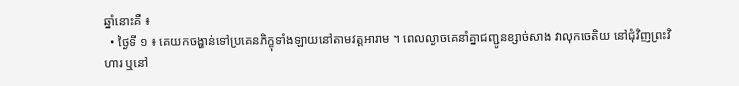ឆ្នាំនោះគឺ ៖
  • ថ្ងៃទី ១ ៖ គេយកចង្ហាន់ទៅប្រគេនភិក្ខុទាំងឡាយនៅតាមវត្តអារាម ។ ពេលល្ងាចគេនាំគ្នាជញ្ជូនខ្សាច់សាង វាលុកចេតិយ នៅជុំវិញព្រះវិហារ ឬនៅ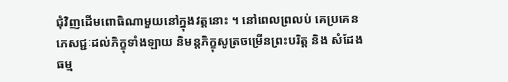ជុំវិញដើមពោធិណាមួយនៅក្នុងវត្តនោះ ។ នៅពេលព្រលប់ គេប្រគេនភេសជ្ជៈដល់ភិក្ខុទាំងឡាយ និមន្តភិក្ខុសូត្រចម្រើនព្រះបរិត្ត និង សំដែងធម្ម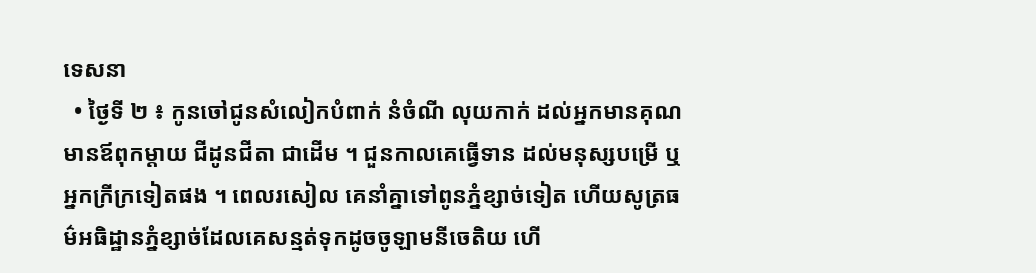ទេសនា
  • ថ្ងៃទី ២ ៖ កូនចៅជូនសំលៀកបំពាក់ នំចំណី លុយកាក់ ដល់អ្នកមានគុណ មានឪពុកម្តាយ ជីដូនជីតា ជាដើម ។ ជួនកាលគេធ្វើទាន ដល់មនុស្សបម្រើ ឬអ្នកក្រីក្រទៀតផង ។ ពេលរសៀល គេនាំគ្នាទៅពូនភ្នំខ្សាច់ទៀត ហើយសូត្រធម៌អធិដ្ឋានភ្នំខ្សាច់ដែលគេសន្មត់ទុកដូចចូឡាមនីចេតិយ ហើ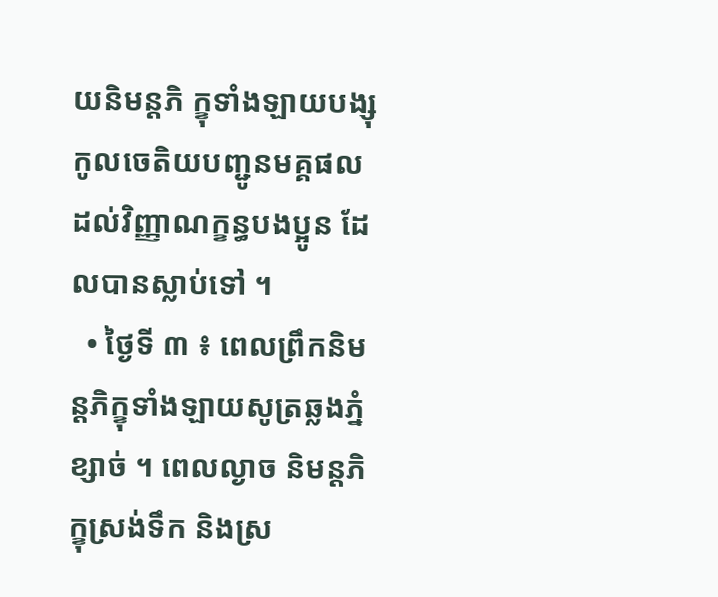យនិមន្តភិ ក្ខុទាំងឡាយបង្សុកូលចេតិយបញ្ជូនមគ្គផលដល់វិញ្ញាណក្ខន្ធបងប្អូន ដែលបានស្លាប់ទៅ ។
  • ថ្ងៃទី ៣ ៖ ពេលព្រឹកនិមន្តភិក្ខុទាំងឡាយសូត្រឆ្លងភ្នំខ្សាច់ ។ ពេលល្ងាច និមន្តភិក្ខុស្រង់ទឹក និងស្រ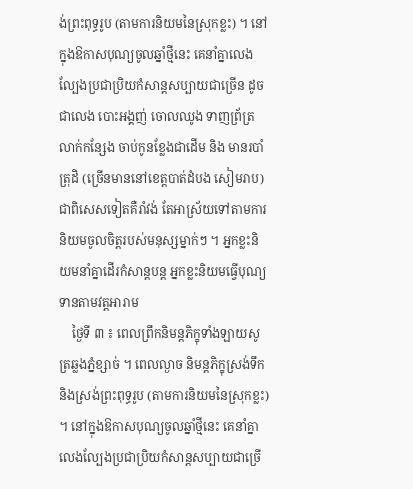ង់ព្រះពុទ្ធរូប (តាមការនិយមនៃស្រុកខ្លះ) ។ នៅក្នុងឱកាសបុណ្យចូលឆ្នាំថ្មីនេះ គេនាំគ្នាលេងល្បែងប្រជាប្រិយកំសាន្ដសប្បាយជាច្រើន ដូចជាលេង បោះអង្គញ់ ចោលឈូង ទាញព្រ័ត្រ លាក់កន្សែង ចាប់កូនខ្លែងជាដើម និង មានរបាំត្រុដិ (ច្រើនមាននៅខេត្តបាត់ដំបង សៀមរាប) ជាពិសេសទៀតគឺរាំវង់ តែអាស្រ័យទៅតាមការនិយមចូលចិត្តរបស់មនុស្សម្នាក់ៗ ។ អ្នកខ្លះនិយមនាំគ្នាដើរកំសាន្ដបន្ត អ្នកខ្លះនិយមធ្វើបុណ្យទានតាមវត្តអារាម
    ថ្ងៃទី ៣ ៖ ពេលព្រឹកនិមន្តភិក្ខុទាំងឡាយសូត្រឆ្លងភ្នំខ្សាច់ ។ ពេលល្ងាច និមន្តភិក្ខុស្រង់ទឹក និងស្រង់ព្រះពុទ្ធរូប (តាមការនិយមនៃស្រុកខ្លះ) ។ នៅក្នុងឱកាសបុណ្យចូលឆ្នាំថ្មីនេះ គេនាំគ្នាលេងល្បែងប្រជាប្រិយកំសាន្ដសប្បាយជាច្រើ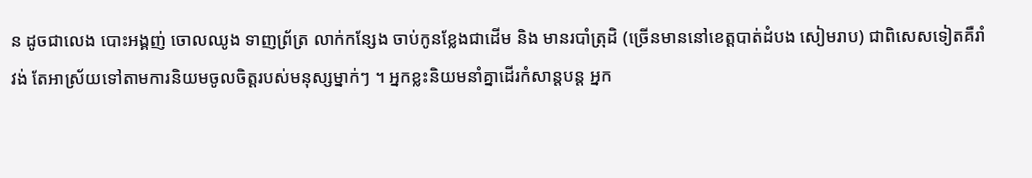ន ដូចជាលេង បោះអង្គញ់ ចោលឈូង ទាញព្រ័ត្រ លាក់កន្សែង ចាប់កូនខ្លែងជាដើម និង មានរបាំត្រុដិ (ច្រើនមាននៅខេត្តបាត់ដំបង សៀមរាប) ជាពិសេសទៀតគឺរាំវង់ តែអាស្រ័យទៅតាមការនិយមចូលចិត្តរបស់មនុស្សម្នាក់ៗ ។ អ្នកខ្លះនិយមនាំគ្នាដើរកំសាន្ដបន្ត អ្នក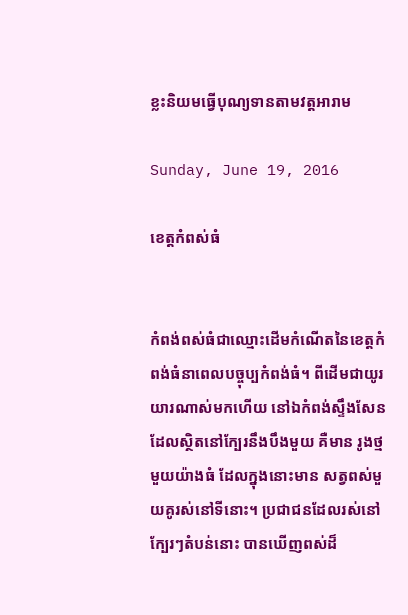ខ្លះនិយមធ្វើបុណ្យទានតាមវត្តអារាម

Sunday, June 19, 2016

ខេត្តកំពស់ធំ


កំពង់ពស់ធំជាឈ្មោះដើមកំណើតនៃខេត្តកំពង់ធំនាពេលបច្ចុប្បកំពង់ធំ។ ពីដើមជាយូរយារណាស់មកហើយ នៅឯកំពង់ស្ទឹងសែន ដែលស្ថិតនៅក្បែរនឹងបឹងមួយ គឺមាន រូងថ្មមួយយ៉ាងធំ ដែលក្នុងនោះមាន សត្វពស់មួយគូរស់នៅទីនោះ។ ប្រជាជនដែលរស់នៅក្បែរៗតំបន់នោះ បានឃើញពស់ដ៏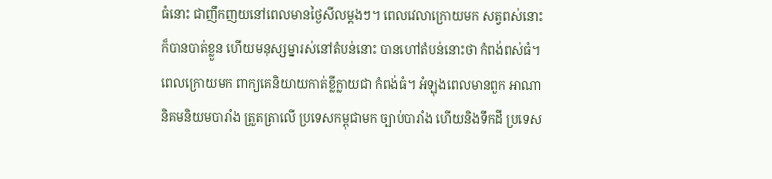ធំនោះ ជាញឹកញយនៅពេលមានថ្ងៃសីលម្តងៗ។ ពេលវេលាក្រោយមក សត្វពស់នោះក៏បានបាត់ខ្លួន ហើយមនុស្សម្នារស់នៅតំបន់នោះ បានហៅតំបន់នោះថា កំពង់ពស់ធំ។ ពេលក្រោយមក ពាក្យគេនិយាយកាត់ខ្លីក្លាយជា កំពង់ធំ។ អំឡុងពេលមានពួក អាណានិគមនិយមបារាំង ត្រួតត្រាលើ ប្រទេសកម្ពុជាមក ច្បាប់បារាំង ហើយនិងទឹកដី ប្រទេស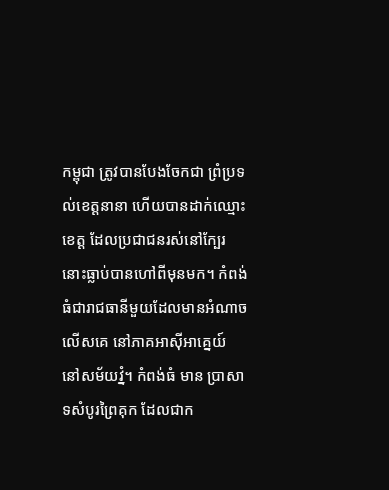កម្ពុជា ត្រូវបានបែងចែកជា ព្រំប្រទល់ខេត្តនានា ហើយបានដាក់ឈ្មោះខេត្ត ដែលប្រជាជនរស់នៅក្បែរនោះធ្លាប់បានហៅពីមុនមក។ កំពង់ធំជារាជធានីមួយដែលមានអំណាចលើសគេ នៅភាគអាស៊ីអាគ្នេយ៍ នៅសម័យវ្នំ។ កំពង់ធំ មាន ប្រាសាទសំបូរព្រៃគុក ដែលជាក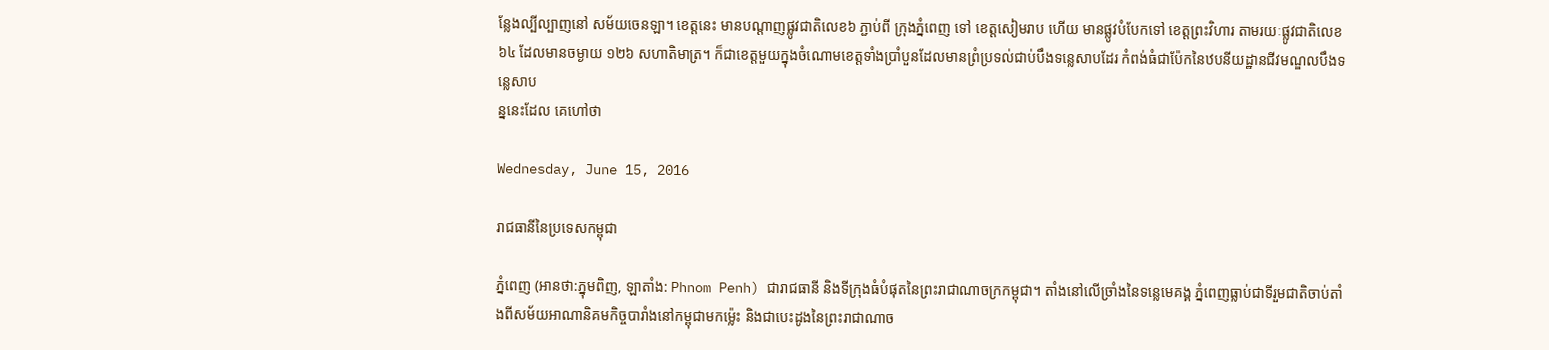ន្លែងល្បីល្បាញនៅ សម័យចេនឡា។ ខេត្តនេះ មានបណ្តាញផ្លូវជាតិលេខ៦ ភ្ជាប់ពី ក្រុងភ្នំពេញ ទៅ ខេត្តសៀមរាប ហើយ មានផ្លូវបំបែកទៅ ខេត្តព្រះវិហារ តាមរយៈផ្លូវជាតិលេខ៦៤ ដែលមានចម្ងាយ ១២៦ សហាតិមាត្រ។ ក៏ជាខេត្តមួយក្នុងចំណោមខេត្តទាំងប្រាំបួនដែលមានព្រំប្រទល់ជាប់បឹងទន្លេសាបដែរ កំពង់ធំជាប៉ែកនៃឋបនីយដ្ឋានជីវមណ្ឌលបឹងទន្លេសាប
ន្ននេះដែល គេហៅថា

Wednesday, June 15, 2016

រាជធានីនៃប្រទេសកម្ពុជា

ភ្នំពេញ (អានថា:ភ្នុមពិញ, ឡាតាំង: Phnom Penh) ជារាជធានី និងទីក្រុងធំបំផុតនៃព្រះរាជាណាចក្រកម្ពុជា។ តាំងនៅលើច្រាំងនៃទន្លេមេគង្គ ភ្នំពេញធ្លាប់ជាទីរួមជាតិចាប់តាំងពីសម័យអាណានិគមកិច្ចបារាំងនៅកម្ពុជាមកម៉្លេះ និងជាបេះដូងនៃព្រះរាជាណាច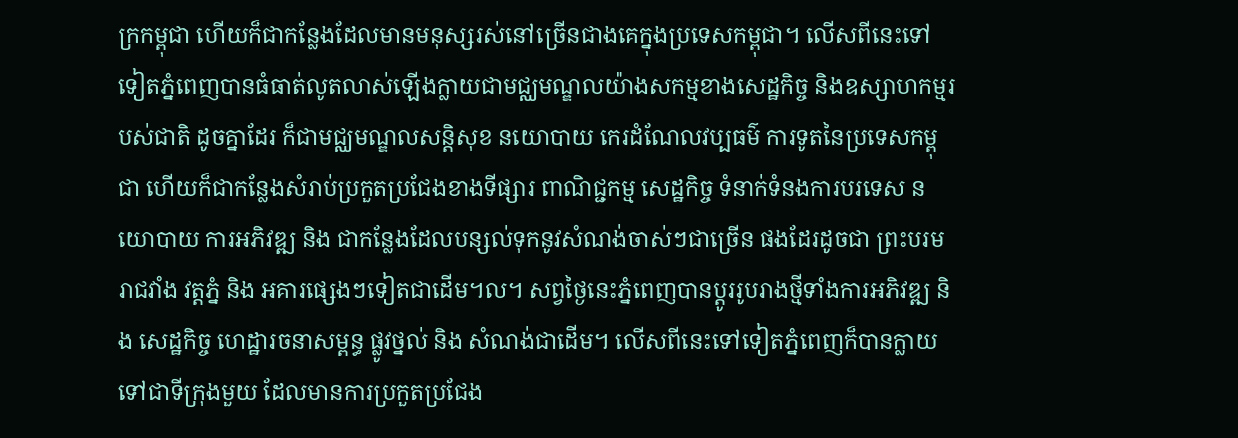ក្រកម្ពុជា ហើយក៏ជាកន្លែងដែលមានមនុស្សរស់នៅច្រើនជាងគេក្នុងប្រទេសកម្ពុជា។ លើសពីនេះទៅទៀតភ្នំពេញបានធំធាត់លូតលាស់ឡើងក្លាយជាមជ្ឈមណ្ឌលយ៉ាងសកម្មខាងសេដ្ឋកិច្ច និងឧស្សាហកម្មរបស់ជាតិ ដូចគ្នាដែរ ក៏ជាមជ្ឈមណ្ឌលសន្តិសុខ នយោបាយ កេរដំណែលវប្បធម៌ ការទូតនៃប្រទេសកម្ពុជា ហើយក៏ជាកន្លែងសំរាប់ប្រកួតប្រជែងខាងទីផ្សារ ពាណិជ្ជកម្ម សេដ្ឋកិច្ច ទំនាក់ទំនងការបរទេស នយោបាយ ការអភិវឌ្ឍ និង ជាកន្លែងដែលបន្សល់ទុកនូវសំណង់ចាស់ៗជាច្រើន ផងដែរដូចជា ព្រះបរមរាជវាំង វត្តភ្នំ និង អគារផ្សេងៗទៀតជាដើម។ល។ សព្វថ្ងៃនេះភ្នំពេញបានប្តូររូបរាងថ្មីទាំងការអភិវឌ្ឍ និង សេដ្ឋកិច្ច ហេដ្ឋារចនាសម្ពន្ធ ផ្លូវថ្នល់ និង សំណង់ជាដើម។ លើសពីនេះទៅទៀតភ្នំពេញក៏បានក្លាយទៅជាទីក្រុងមួយ ដែលមានការប្រកួតប្រជែង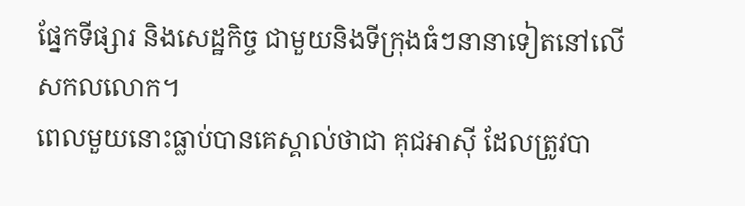ផ្នែកទីផ្សារ និងសេដ្ឋកិច្ច ជាមួយនិងទីក្រុងធំៗនានាទៀតនៅលើសកលលោក។
ពេលមួយនោះធ្លាប់បានគេស្គាល់ថាជា គុជអាស៊ី ដែលត្រូវបា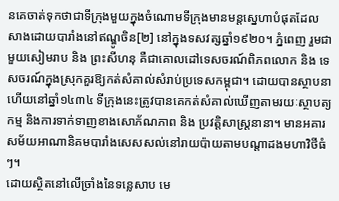នគេចាត់ទុកថាជាទីក្រុងមួយក្នុងចំណោមទីក្រុងមានមន្តស្នេហាបំផុតដែលសាងដោយបារាំងនៅឥណ្ឌូចិន[២] នៅក្នុងទសវត្សឆ្នាំ១៩២០។ ភ្នំពេញ រួមជាមួយសៀមរាប និង ព្រះសីហនុ គឺជាគោលដៅទេសចរណ៍ពិភពលោក និង ទេសចរណ៍ក្នុងស្រុកគួរឱ្យកត់សំគាល់សំរាប់ប្រទេសកម្ពុជា។ ដោយបានស្ថាបនាហើយនៅឆ្នាំ១៤៣៤ ទីក្រុងនេះត្រូវបានគេកត់សំគាល់ឃើញតាមរយៈស្ថាបត្យកម្ម និងការទាក់ទាញខាងសោភ័ណភាព និង ប្រវត្តិសាស្ត្រនានា។ មានអគារសម័យអាណានិគមបារាំងសេសសល់នៅរាយប៉ាយតាមបណ្ដាដងមហាវិថីធំៗ។
ដោយស្ថិតនៅលើច្រាំងនៃទន្លេសាប មេ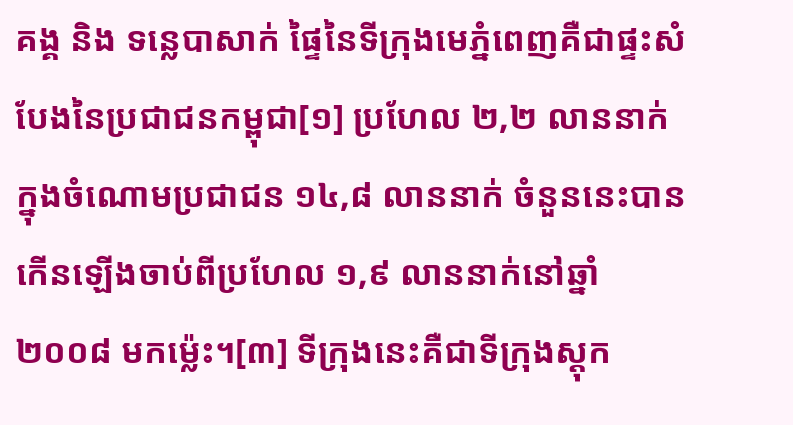គង្គ និង ទន្លេបាសាក់ ផ្ទៃនៃទីក្រុងមេភ្នំពេញគឺជាផ្ទះសំបែងនៃប្រជាជនកម្ពុជា[១] ប្រហែល ២,២ លាននាក់ ក្នុងចំណោមប្រជាជន ១៤,៨ លាននាក់ ចំនួននេះបានកើនឡើងចាប់ពីប្រហែល ១,៩ លាននាក់នៅឆ្នាំ ២០០៨ មកម៉្លេះ។[៣] ទីក្រុងនេះគឺជាទីក្រុងស្ដុក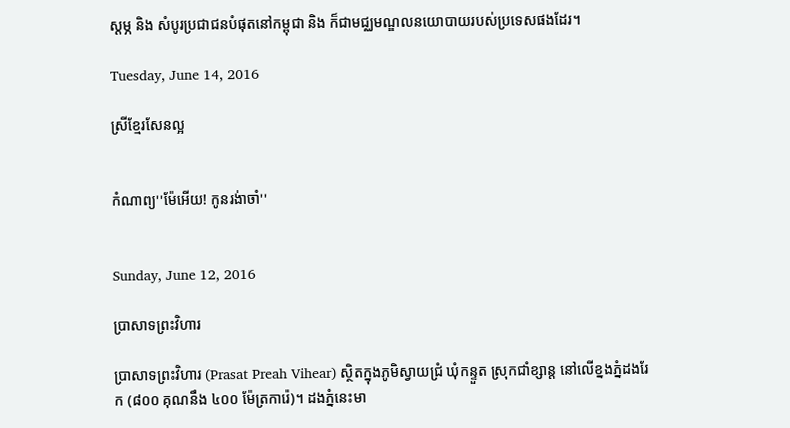ស្ដម្ភ និង សំបូរប្រជាជនបំផុតនៅកម្ពុជា និង ក៏ជាមជ្ឈមណ្ឌលនយោបាយរបស់ប្រទេសផងដែរ។

Tuesday, June 14, 2016

ស្រីខ្មែរសែនល្អ


កំណាព្យ''ម៉ែអើយ! កូនរង់ាចាំ''


Sunday, June 12, 2016

ប្រាសាទព្រះវិហារ

ប្រាសាទព្រះវិហារ (Prasat Preah Vihear) ស្ថិតក្នុងភូមិស្វាយជ្រំ ឃុំកន្ទួត ស្រុកជាំខ្សាន្ត នៅលើខ្នងភ្នំដងរែក (៨០០ គុណនឹង ៤០០ ម៉ែត្រការ៉េ)។ ដងភ្នំនេះមា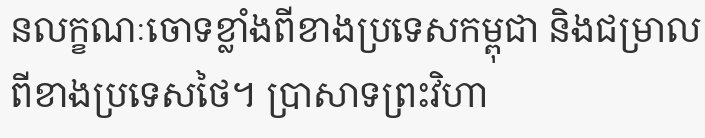នលក្ខណៈចោទខ្លាំងពីខាងប្រទេសកម្ពុជា និងជម្រាលពីខាងប្រទេសថៃ។ ប្រាសាទព្រះវិហា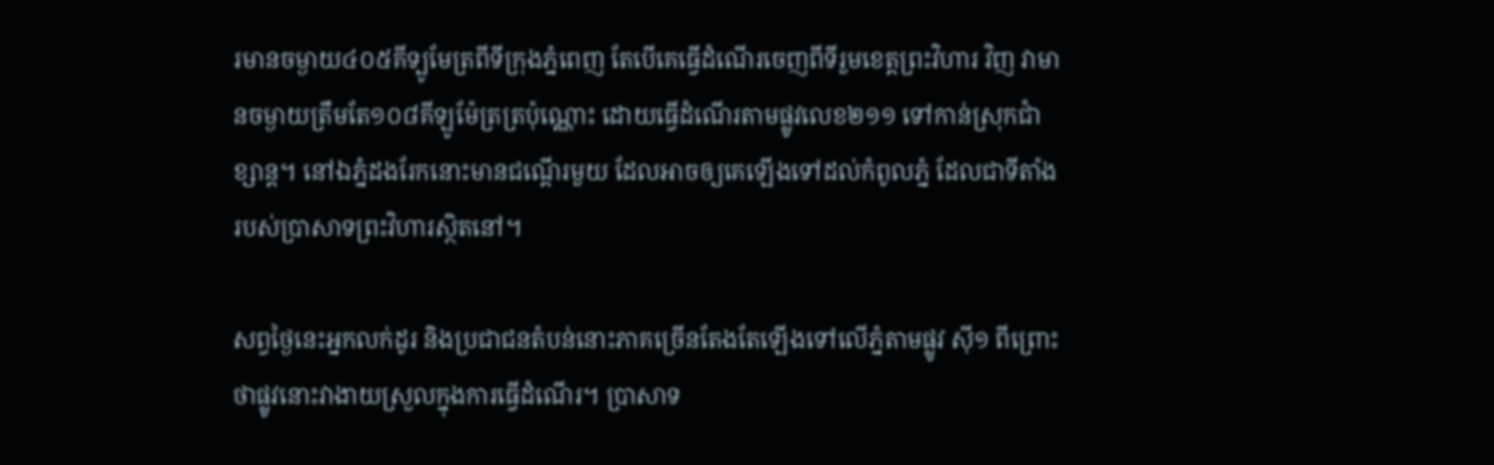រមានចម្ងាយ៤០៥គីទ្បូមែត្រពីទីក្រុងភ្នំពេញ តែបើគេធ្វើដំណើរចេញពីទីរួមខេត្តព្រះវិហារ វិញ វាមានចម្ងាយត្រឹមតែ១០៨គីឡូម៉ែត្រត្រប៉ុណ្ណោះ ដោយធ្វើដំណើរតាមផ្លូវលេខ២១១ ទៅកាន់ស្រុកជាំខ្សាន្ត។ នៅឯភ្នំដងរែកនោះមានជណ្ដើរមួយ ដែលអាចឲ្យគេឡើងទៅដល់កំពូលភ្នំ ដែលជាទីតាំងរបស់ប្រាសាទព្រះវិហារស្ថិតនៅ។

សព្វថ្ងៃនេះអ្នកលក់ដូរ និងប្រជាជនតំបន់នោះភាគច្រើនតែងតែឡើងទៅលើភ្នំតាមផ្លូវ ស៊ី១ ពីព្រោះថាផ្លូវនោះវាងាយស្រួលក្នុងការធ្វើដំណើរ។ ប្រាសាទ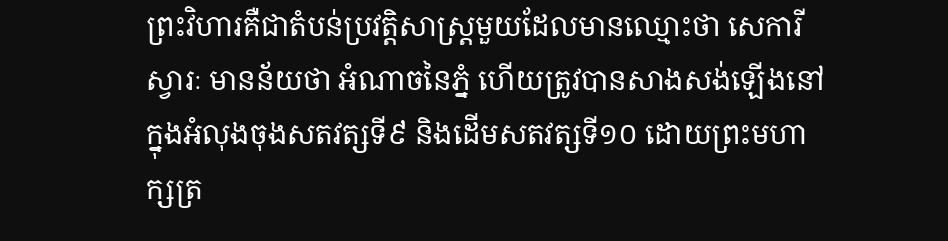ព្រះវិហារគឺជាតំបន់ប្រវត្តិសាស្ត្រមួយដែលមានឈ្មោះថា សេការីស្វារៈ មានន័យថា អំណាចនៃភ្នំ ហើយត្រូវបានសាងសង់ឡើងនៅក្នុងអំលុងចុងសតវត្សទី៩ និងដើមសតវត្សទី១០ ដោយព្រះមហាក្សត្រ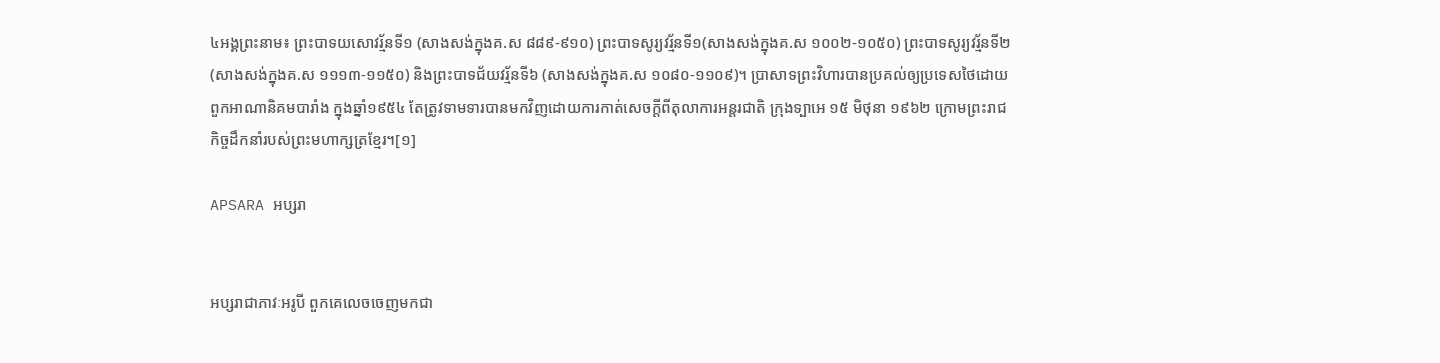៤អង្គព្រះនាម៖ ព្រះបាទយសោវរ្ម័នទី១ (សាងសង់ក្នុងគ.ស ៨៨៩-៩១០) ព្រះបាទសូរ្យវរ្ម័នទី១(សាងសង់ក្នុងគ.ស ១០០២-១០៥០) ព្រះបាទសូរ្យវរ្ម័នទី២ (សាងសង់ក្នុងគ.ស ១១១៣-១១៥០) និងព្រះបាទជ័យវរ្ម័នទី៦ (សាងសង់ក្នុងគ.ស ១០៨០-១១០៩)។ ប្រាសាទព្រះវិហារបានប្រគល់ឲ្យប្រទេសថៃដោយពួកអាណានិគមបារាំង ក្នុងឆ្នាំ១៩៥៤ តែត្រូវទាមទារបានមកវិញដោយការកាត់សេចក្ដីពីតុលាការអន្តរជាតិ ក្រុងទ្បាអេ ១៥ មិថុនា ១៩៦២ ក្រោមព្រះរាជកិច្ចដឹកនាំរបស់ព្រះមហាក្សត្រខ្មែរ។[១]

APSARA អប្សរា


អប្សរាជាភាវៈអរូបី ពួកគេលេចចេញមកជា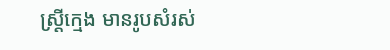ស្ត្រីក្មេង មានរូបសំរស់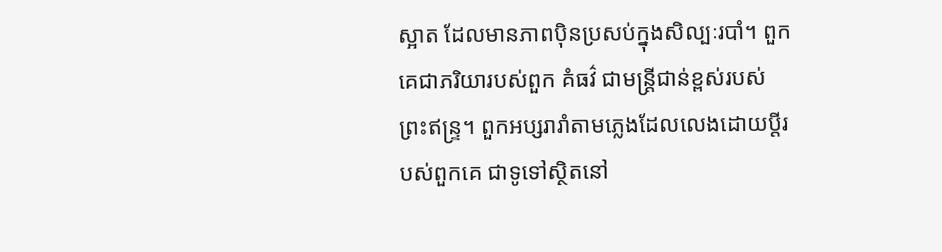ស្អាត ដែលមានភាពប៉ិនប្រសប់ក្នុងសិល្បៈរបាំ។ ពួកគេជាភរិយារបស់ពួក គំធវ៌ ជាមន្ត្រីជាន់ខ្ពស់របស់ព្រះឥន្ទ្រ។ ពួកអប្សរារាំតាមភ្លេងដែលលេងដោយប្តីរបស់ពួកគេ ជាទូទៅស្ថិតនៅ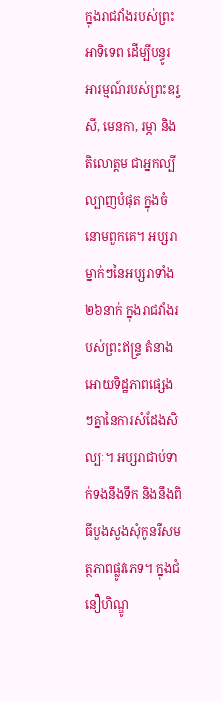ក្នុងរាជវាំងរបស់ព្រះអាទិទេព ដើម្បីបន្ធូរអារម្មណ៍របស់ព្រះឧរ្វសី, មេនកា, រម្ភា និង តិលោត្តម ជាអ្នកល្បីល្បាញបំផុត ក្នុងចំនោមពួកគេ។ អប្សរាម្នាក់ៗនៃអប្សរាទាំង២៦នាក់ ក្នុងរាជវាំងរបស់ព្រះឥន្ទ្រ តំនាងអោយទិដ្ឋភាពផ្សេងៗគ្នានៃការសំដែងសិល្បៈ។ អប្សរាជាប់ទាក់ទងនឹងទឹក និងនឹងពិធីបួងសួងសុំកូនរឺសមត្ថភាពផ្លូវភេទ។ ក្នុងជំនឿហិណ្ឌូ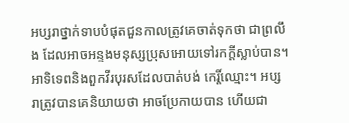អប្សរាថ្នាក់ទាបបំផុតជួនកាលត្រូវគេចាត់ទុកថា ជាព្រលឹង ដែលអាចអន្ទងមនុស្សប្រុសអោយទៅរកក្តីស្លាប់បាន។
អាទិទេពនិងពួកវីរបុរសដែលបាត់បង់ កេរ្តិ៍ឈ្មោះ។ អប្សរាត្រូវបានគេនិយាយថា អាចប្រែកាយបាន ហើយជា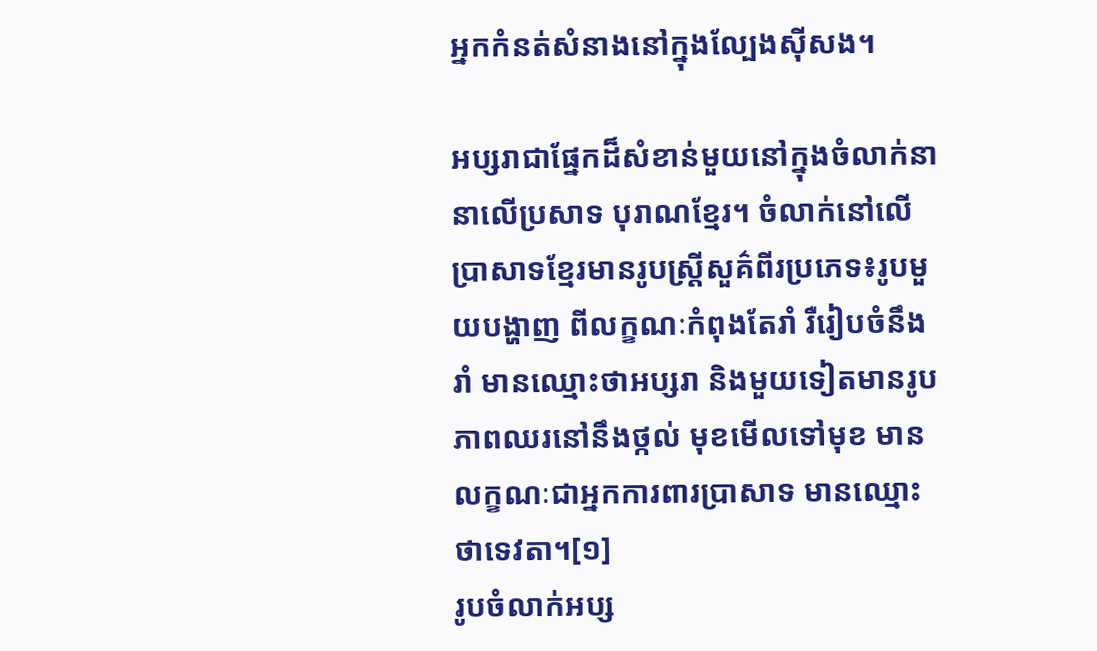អ្នកកំនត់សំនាងនៅក្នុងល្បែងស៊ីសង។

អប្សរាជាផ្នែកដ៏សំខាន់មួយនៅក្នុងចំលាក់នានាលើប្រសាទ បុរាណខ្មែរ។ ចំលាក់នៅលើប្រាសាទខ្មែរមានរូបស្ត្រីសួគ៌ពីរប្រភេទ៖រូបមួយបង្ហាញ ពីលក្ខណៈកំពុងតែរាំ រឺរៀបចំនឹងរាំ មានឈ្មោះថាអប្សរា និងមួយទៀតមានរូបភាពឈរនៅនឹងថ្កល់ មុខមើលទៅមុខ មានលក្ខណៈជាអ្នកការពារប្រាសាទ មានឈ្មោះថាទេវតា។[១]
រូបចំលាក់អប្ស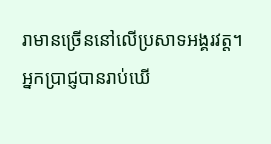រាមានច្រើននៅលើប្រសាទអង្គរវត្ត។ អ្នកប្រាជ្ញបានរាប់ឃើ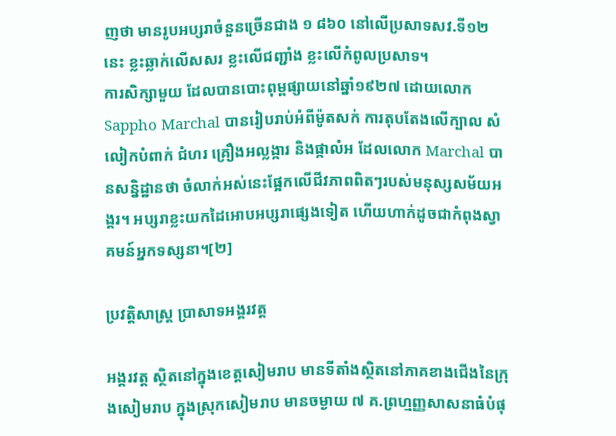ញថា មានរូបអប្សរាចំនួនច្រើនជាង ១ ៨៦០ នៅលើប្រសាទសវ.ទី១២នេះ ខ្លះឆ្លាក់លើសសរ ខ្លះលើជញ្ជាំង ខ្លះលើកំពូលប្រសាទ។
ការសិក្សាមួយ ដែលបានបោះពុម្ពផ្សាយនៅឆ្នាំ១៩២៧ ដោយលោក Sappho Marchal បានរៀបរាប់អំពីម៉ូតសក់ ការតុបតែងលើក្បាល សំលៀកបំពាក់ ជំហរ គ្រឿងអល្លង្ការ និងផ្កាលំអ ដែលលោក Marchal បានសន្និដ្ឋានថា ចំលាក់អស់នេះផ្អែកលើជីវភាពពិតៗរបស់មនុស្សសម័យអង្គរ។ អប្សរាខ្លះយកដៃអោបអប្សរាផ្សេងទៀត ហើយហាក់ដូចជាកំពុងស្វាគមន៍អ្នកទស្សនា។[២]

ប្រវត្តិសាស្រ្ដ ប្រាសាទអង្គរវត្ត

អង្គរវត្ត ស្ថិតនៅក្នុងខេត្តសៀមរាប មានទីតាំងស្ថិតនៅភាគខាងជើងនៃក្រុងសៀមរាប ក្នុងស្រុកសៀមរាប មានចម្ងាយ ៧ គ.ព្រហ្មញ្ញសាសនាធំបំផុ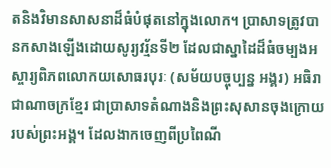តនិងវិមានសាសនាដ៏ធំបំផុតនៅក្នុងលោក។ ប្រាសាទត្រូវបានកសាងឡើងដោយសូរ្យវរ្ម័នទី២ ដែលជាស្នាដៃដ៏ធំចម្បងអស្ចារ្យពិភពលោកយសោធរបុរៈ (សម័យបច្ចុប្បន្ន អង្គរ) អធិរាជាណាចក្រខ្មែរ ជាប្រាសាទតំណាងនិងព្រះសុសានចុងក្រោយរបស់ព្រះអង្គ។ ដែលងាកចេញពីប្រពៃណី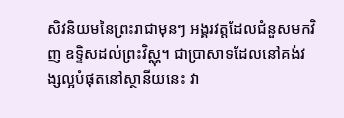សិវនិយមនៃព្រះរាជាមុនៗ អង្គរវត្តដែលជំនួសមកវិញ ឧទ្ទិសដល់ព្រះវិស្ណុ។ ជាប្រាសាទដែលនៅគង់វង្សល្អបំផុតនៅស្ថានីយនេះ វា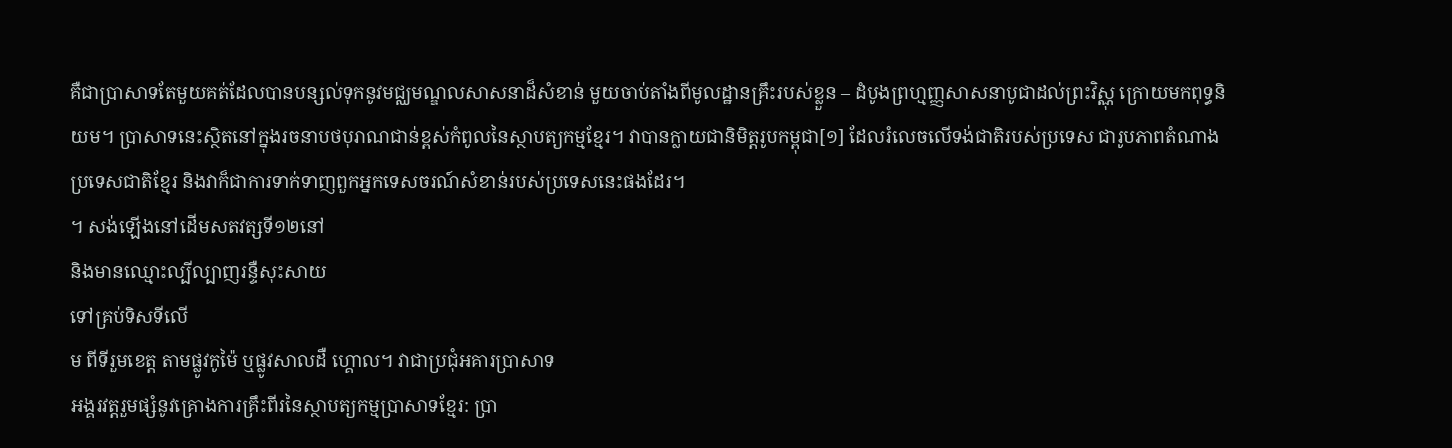គឺជាប្រាសាទតែមួយគត់ដែលបានបន្សល់ទុកនូវមជ្ឈមណ្ឌលសាសនាដ៏សំខាន់ មួយចាប់តាំងពីមូលដ្ឋានគ្រឹះរបស់ខ្លួន – ដំបូងព្រហ្មញ្ញសាសនាបូជាដល់ព្រះវិស្ណុ ក្រោយមកពុទ្ធនិយម។ ប្រាសាទនេះស្ថិតនៅក្នុងរចនាបថបុរាណជាន់ខ្ពស់កំពូលនៃស្ថាបត្យកម្មខ្មែរ។ វាបានក្លាយជានិមិត្តរូបកម្ពុជា[១] ដែលរំលេចលើទង់ជាតិរបស់ប្រទេស ជារូបភាពតំណាងប្រទេសជាតិខ្មែរ និងវាក៏ជាការទាក់ទាញពួកអ្នកទេសចរណ៍សំខាន់របស់ប្រទេសនេះផងដែរ។
។ សង់ឡើងនៅដើមសតវត្សទី១២នៅ
និងមានឈ្មោះល្បីល្បាញរន្ទឺសុះសាយ
ទៅគ្រប់ទិសទីលើ
ម ពីទីរួមខេត្ត តាមផ្លូវកូម៉ៃ ឬផ្លូវសាលដឺ ហ្គោល។ វាជាប្រជុំអគារប្រាសាទ
អង្គរវត្តរួមផ្សំនូវគ្រោងការគ្រឹះពីរនៃស្ថាបត្យកម្មប្រាសាទខ្មែរ: ប្រា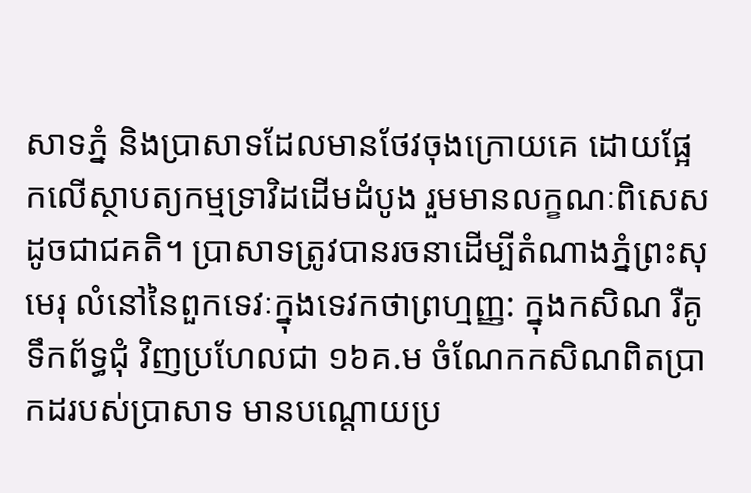សាទភ្នំ និងប្រាសាទដែលមានថែវចុងក្រោយគេ ដោយផ្អែកលើស្ថាបត្យកម្មទ្រាវិដដើមដំបូង រួមមានលក្ខណៈពិសេសដូចជាជគតិ។ ប្រាសាទត្រូវបានរចនាដើម្បីតំណាងភ្នំព្រះសុមេរុ លំនៅនៃពួកទេវៈក្នុងទេវកថាព្រហ្មញ្ញ: ក្នុងកសិណ រឺគូទឹកព័ទ្ធជុំ វិញប្រហែលជា ១៦គ.ម ចំណែកកសិណពិតប្រាកដរបស់ប្រាសាទ មានបណ្តោយប្រ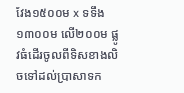វែង១៥០០ម x ទទឹង១៣០០ម លើ២០០ម ផ្លូវធំដើរចូលពីទិសខាងលិចទៅដល់ប្រាសាទក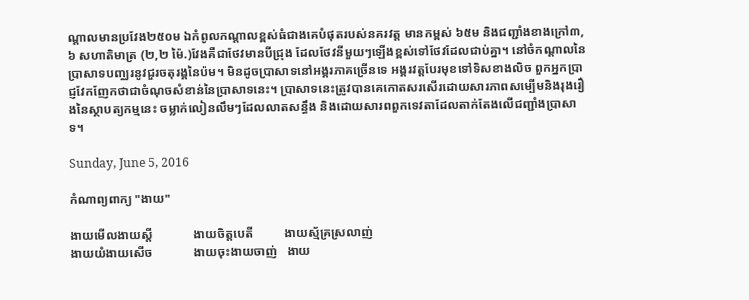ណ្តាលមានប្រវែង២៥០ម ឯកំពូលកណ្ដាលខ្ពស់ធំជាងគេបំផុតរបស់នគរវត្ដ មានកម្ពស់ ៦៥ម និងជញ្ជាំងខាងក្រៅ៣,៦ សហាតិមាត្រ (២,២ ម៉ៃ.)វែងគឺជាថែវមានបីជ្រុង ដែលថែវនីមួយៗឡើងខ្ពស់ទៅថែវដែលជាប់គ្នា។ នៅចំកណ្ដាលនៃប្រាសាទបញ្ឈរនូវជួរចតុរង្គនៃប៉ម។ មិនដូចប្រាសាទនៅអង្គរភាគច្រើនទេ អង្គរវត្តបែរមុខទៅទិសខាងលិច ពួកអ្នកប្រាជ្ញវែកញែកថាជាចំណុចសំខាន់នៃប្រាសាទនេះ។ ប្រាសាទនេះត្រូវបានគេកោតសរសើរដោយសារភាពសម្បើមនិងរុងរឿងនៃស្ថាបត្យកម្មនេះ ចម្លាក់លៀនលឹមៗដែលលាតសន្ធឹង និងដោយសារពពួកទេវតាដែលតាក់តែងលើជញ្ជាំងប្រាសាទ។

Sunday, June 5, 2016

កំណាព្យពាក្យ "ងាយ"

ងាយមើលងាយស្ដី             ងាយចិត្តបេតី          ងាយស្ម័គ្រស្រលាញ់
ងាយយំងាយសើច             ងាយចុះងាយចាញ់   ងាយ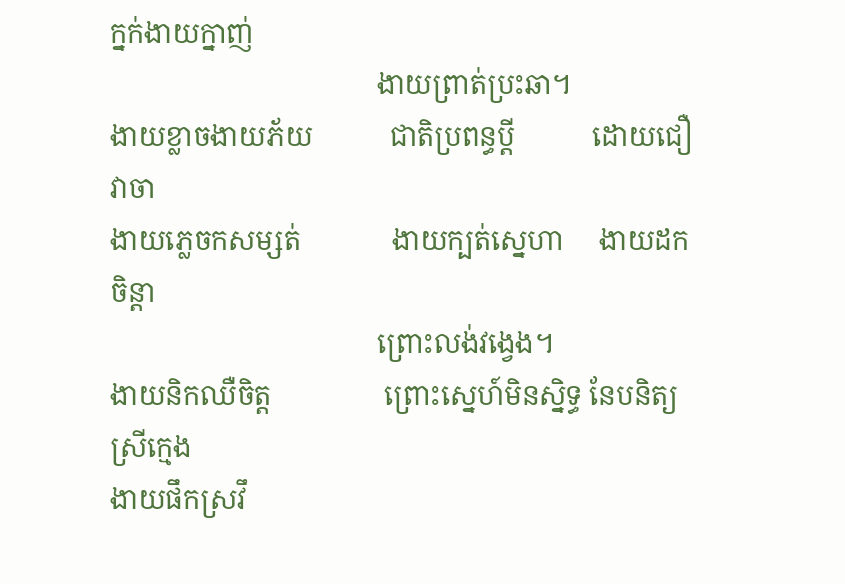ក្នក់ងាយក្នាញ់
                                      ងាយព្រាត់ប្រះឆា។
ងាយខ្លាចងាយភ័យ           ជាតិប្រពន្ធប្ដី           ដោយជឿវាចា
ងាយភ្លេចកសម្សត់             ងាយក្បត់ស្នេហា     ងាយដកចិន្ដា
                                      ព្រោះលង់វង្វេង។
ងាយនិកឈឺចិត្ត                ព្រោះស្នេហ៍មិនស្និទ្ធ នែបនិត្យស្រីក្មេង
ងាយផឹកស្រវឹ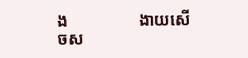ង                 ងាយសើចស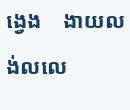ង្វេង    ងាយលង់លលេ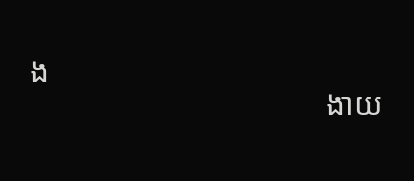ង
                                      ងាយ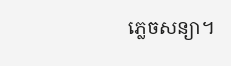ភ្លេចសន្យា។